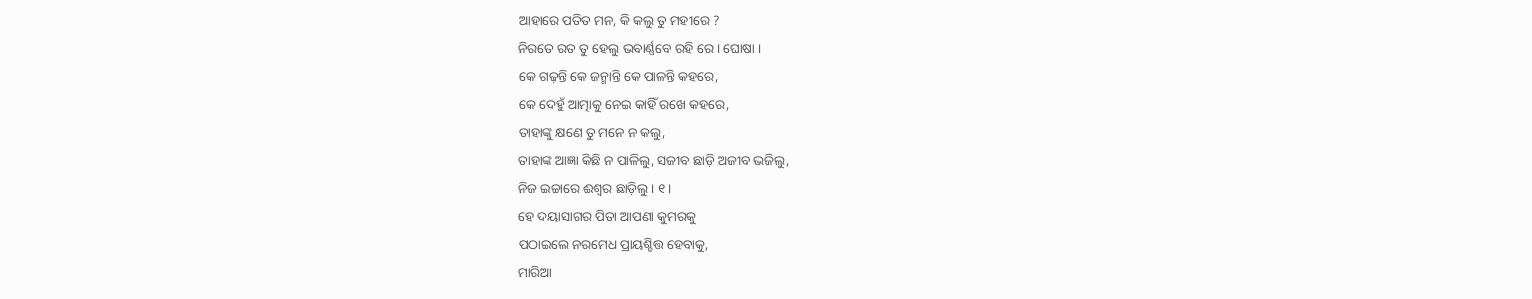ଆହାରେ ପତିତ ମନ, କି କଲୁ ତୁ ମହୀରେ ?
ନିରତେ ରତ ତୁ ହେଲୁ ଭବାର୍ଣ୍ଣବେ ରହି ରେ । ଘୋଷା ।
କେ ଗଢ଼ନ୍ତି କେ ଜନ୍ମାନ୍ତି କେ ପାଳନ୍ତି କହରେ,
କେ ଦେହୁଁ ଆତ୍ମାକୁ ନେଇ କାହିଁ ରଖେ କହରେ,
ତାହାଙ୍କୁ କ୍ଷଣେ ତୁ ମନେ ନ କଲୁ,
ତାହାଙ୍କ ଆଜ୍ଞା କିଛି ନ ପାଳିଲୁ, ସଜୀବ ଛାଡ଼ି ଅଜୀବ ଭଜିଲୁ,
ନିଜ ଇଚ୍ଚାରେ ଈଶ୍ୱର ଛାଡ଼ିଲୁ । ୧ ।
ହେ ଦୟାସାଗର ପିତା ଆପଣା କୁମରକୁ
ପଠାଇଲେ ନରମେଧ ପ୍ରାୟଶ୍ଚିତ୍ତ ହେବାକୁ,
ମାରିଆ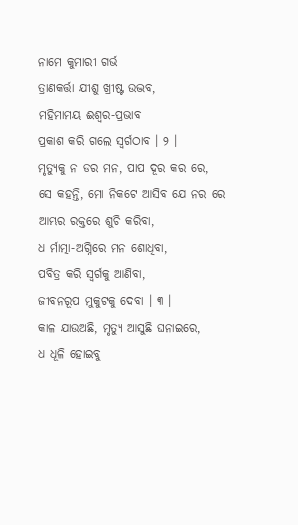ନାମେ କୁମାରୀ ଗର୍ଭ
ତ୍ରାଣକର୍ତ୍ତା ଯୀଶୁ ଖ୍ରୀଷ୍ଟ ଉଦ୍ଭବ,
ମହିମାମୟ ଈଶ୍ୱର-ପ୍ରଭାବ
ପ୍ରକାଶ କରି ଗଲେ ସ୍ୱର୍ଗଠାବ । ୨ ।
ମୃତ୍ୟୁକୁ ନ ଡର ମନ, ପାପ ଦୂର କର ରେ,
ସେ କହନ୍ତି, ମୋ ନିକଟେ ଆସିବ ଯେ ନର ରେ
ଆମ୍ଭର ରକ୍ତରେ ଶୁଚି କରିବା,
ଧ ର୍ମାତ୍ମା-ଅଗ୍ନିରେ ମନ ଶୋଧିବା,
ପବିତ୍ର କରି ସ୍ୱର୍ଗକୁ ଆଣିବା,
ଜୀବନରୂପ ମୁକୁଟକୁ ଦେବା । ୩ ।
କାଳ ଯାଉଅଛି, ମୃତ୍ୟୁ ଆସୁଛି ଘନାଇରେ,
ଧ ଧୂଳି ହୋଇବୁ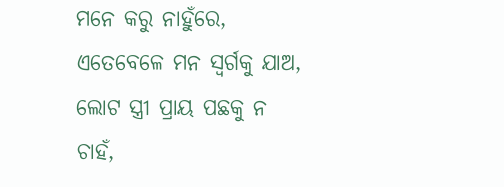ମନେ କରୁ ନାହୁଁରେ,
ଏତେବେଳେ ମନ ସ୍ୱର୍ଗକୁ ଯାଅ,
ଲୋଟ ସ୍ତ୍ରୀ ପ୍ରାୟ ପଛକୁ ନ ଚାହଁ,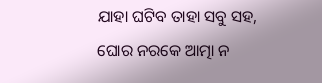ଯାହା ଘଟିବ ତାହା ସବୁ ସହ,
ଘୋର ନରକେ ଆତ୍ମା ନ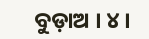ବୁଡ଼ାଅ । ୪ ।